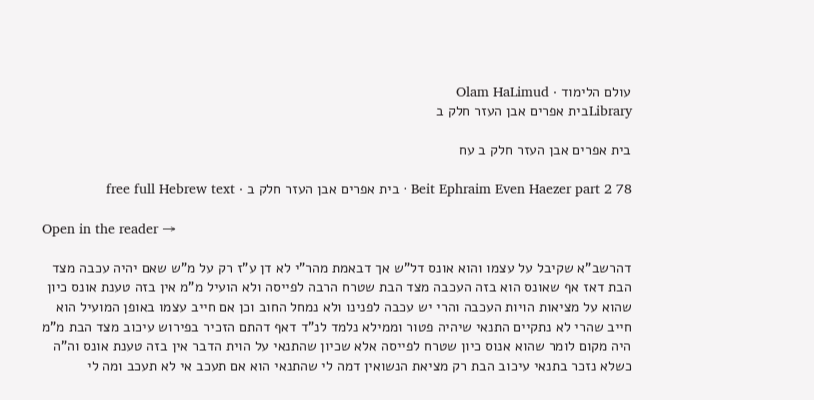עולם הלימוד · Olam HaLimud
Libraryבית אפרים אבן העזר חלק ב

בית אפרים אבן העזר חלק ב עח

Beit Ephraim Even Haezer part 2 78 · בית אפרים אבן העזר חלק ב · free full Hebrew text

Open in the reader →

דהרשב"א שקיבל על עצמו והוא אונס דל"ש אך דבאמת מהר"י לא דן ע"ז רק על מ"ש שאם יהיה עכבה מצד הבת דאז אף שאונס הוא בזה העכבה מצד הבת שטרח הרבה לפייסה ולא הועיל מ"מ אין בזה טענת אונס כיון שהוא על מציאות הויות העכבה והרי יש עכבה לפנינו ולא נמחל החוב וכן אם חייב עצמו באופן המועיל הוא חייב שהרי לא נתקיים התנאי שיהיה פטור וממילא נלמד לנ"ד דאף דהתם הזכיר בפירוש עיכוב מצד הבת מ"מ היה מקום לומר שהוא אנוס כיון שטרח לפייסה אלא שכיון שהתנאי על הוית הדבר אין בזה טענת אונס וה"ה כשלא נזכר בתנאי עיכוב הבת רק מציאת הנשואין דמה לי שהתנאי הוא אם תעכב אי לא תעכב ומה לי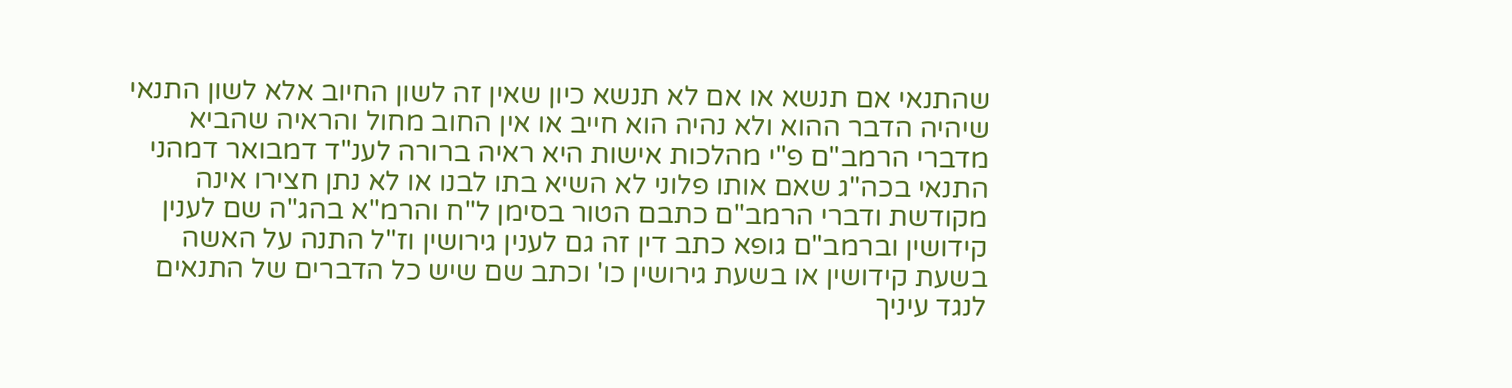שהתנאי אם תנשא או אם לא תנשא כיון שאין זה לשון החיוב אלא לשון התנאי שיהיה הדבר ההוא ולא נהיה הוא חייב או אין החוב מחול והראיה שהביא מדברי הרמב"ם פ"י מהלכות אישות היא ראיה ברורה לענ"ד דמבואר דמהני התנאי בכה"ג שאם אותו פלוני לא השיא בתו לבנו או לא נתן חצירו אינה מקודשת ודברי הרמב"ם כתבם הטור בסימן ל"ח והרמ"א בהג"ה שם לענין קידושין וברמב"ם גופא כתב דין זה גם לענין גירושין וז"ל התנה על האשה בשעת קידושין או בשעת גירושין כו' וכתב שם שיש כל הדברים של התנאים לנגד עיניך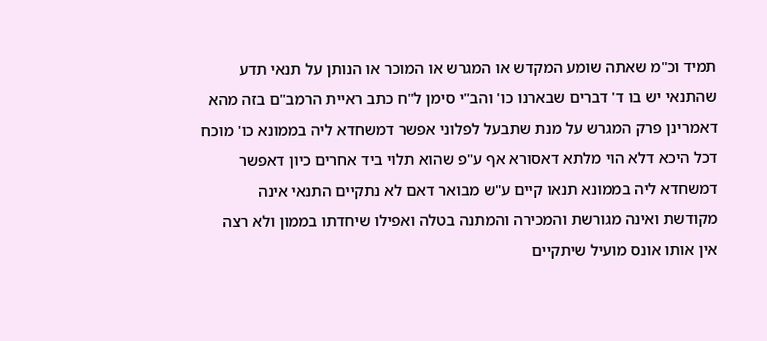תמיד וכ"מ שאתה שומע המקדש או המגרש או המוכר או הנותן על תנאי תדע שהתנאי יש בו ד' דברים שבארנו כו' והב"י סימן ל"ח כתב ראיית הרמב"ם בזה מהא דאמרינן פרק המגרש על מנת שתבעל לפלוני אפשר דמשחדא ליה בממונא כו' מוכח דכל היכא דלא הוי מלתא דאסורא אף ע"פ שהוא תלוי ביד אחרים כיון דאפשר דמשחדא ליה בממונא תנאו קיים ע"ש מבואר דאם לא נתקיים התנאי אינה מקודשת ואינה מגורשת והמכירה והמתנה בטלה ואפילו שיחדתו בממון ולא רצה אין אותו אונס מועיל שיתקיים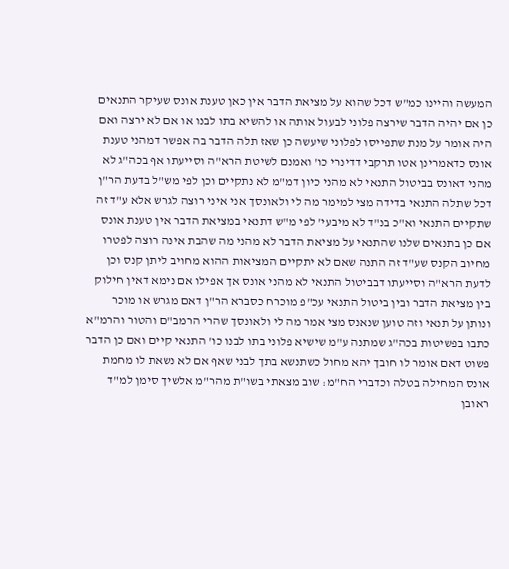המעשה והיינו כמ"ש דכל שהוא על מציאת הדבר אין כאן טענת אונס שעיקר התנאים כן אם יהיה הדבר שירצה פלוני לבעול אותה או להשיא בתו לבנו או אם לא ירצה ואם היה אומר על מנת שתפייסו לפלוני שיעשה כן שאז תלה הדבר בה אפשר דמהני טענת אונס כדאמרינן אטו תרקבי דדינרי כו' ואמנם לשיטת הרא"ה וסייעתו אף בכה"ג לא מהני דאונס בביטול התנאי לא מהני כיון דמ"מ לא נתקיים וכן לפי מש"ל בדעת הר"ן דכל שתלה התנאי בדידה מצי למימר מה לי ולאונסך אני איני רוצה לגרש אלא ע"ד זה שתקיים התנאי וא"כ בנ"ד לא מיבעי' לפי מ"ש דתנאי במציאת הדבר אין טענת אונס אם כן בתנאים שלנו שהתנאי על מציאת הדבר לא מהני מה שהבת אינה רוצה לפטרו מחיוב הקנס שע"ד זה התנה שאם לא יתקיים המציאות ההוא מחויב ליתן קנס וכן לדעת הרא"ה וסייעתו דבביטול התנאי לא מהני אונס אך אפילו אם נימא דאין חילוק בין מציאת הדבר ובין ביטול התנאי עכ"פ מוכרח כסברא הר"ן דאם מגרש או מוכר ונותן על תנאי וזה טוען שנאנס מצי אמר מה לי ולאונסך שהרי הרמב"ם והטור והרמ"א כתבו בפשיטות בכה"ג שמתנה ע"מ שישיא פלוני בתו לבנו כו' התנאי קיים ואם כן הדבר פשוט דאם אומר לו חובך יהא מחול כשתנשא בתך לבני שאף אם לא נשאת לו מחמת אונס המחילה בטלה וכדברי הח"מ: שוב מצאתי בשו"ת מהר"מ אלשיך סימן למ"ד ראובן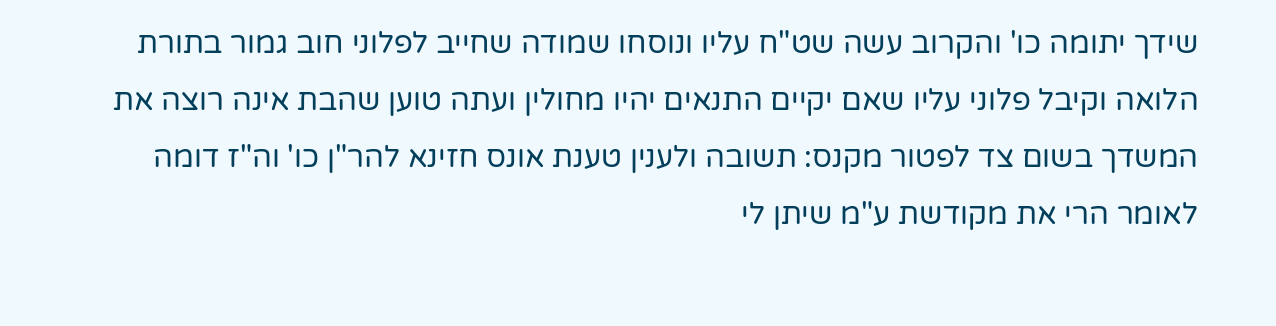שידך יתומה כו' והקרוב עשה שט"ח עליו ונוסחו שמודה שחייב לפלוני חוב גמור בתורת הלואה וקיבל פלוני עליו שאם יקיים התנאים יהיו מחולין ועתה טוען שהבת אינה רוצה את המשדך בשום צד לפטור מקנס: תשובה ולענין טענת אונס חזינא להר"ן כו' וה"ז דומה לאומר הרי את מקודשת ע"מ שיתן לי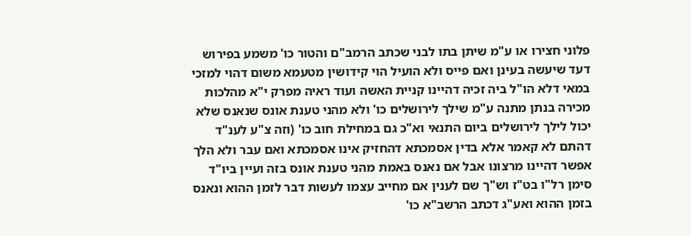פלוני חצירו או ע"מ שיתן בתו לבני שכתב הרמב"ם והטור כו' משמע בפירוש דעד שיעשה בעינן ואם פייס ולא הועיל הוי קידושין מטעמא משום דהוי למזכי במאי דלא הו"ל ביה זכיה דהיינו קניית האשה ועוד ראיה מפרק י"א מהלכות מכירה בנתן מתנה ע"מ שילך לירושלים כו' ולא מהני טענת אונס שנאנס שלא יכול לילך לירושלים ביום התנאי וא"כ גם במחילת חוב כו' (וזה צ"ע לענ"ד דהתם לא קאמר אלא בדין אסמכתא דהחזיק אינו אסמכתא ואם עבר ולא הלך אפשר דהיינו מרצונו אבל אם נאנס באמת מהני טענת אונס בזה ועיין ביו"ד סימן רל"ו בט"ז וש"ך שם לענין אם מחייב עצמו לעשות דבר לזמן ההוא ונאנס בזמן ההוא ואע"ג דכתב הרשב"א כו'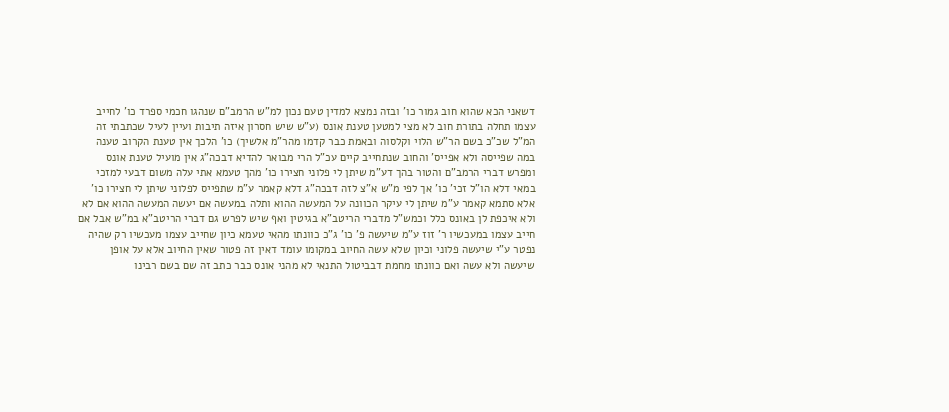דשאני הכא שהוא חוב גמור כו' ובזה נמצא למדין טעם נכון למ"ש הרמב"ם שנהגו חכמי ספרד כו' לחייב עצמו תחלה בתורת חוב לא מצי למטען טענת אונס (ע"ש שיש חסרון איזה תיבות ועיין לעיל שכתבתי זה המ"ל שכ"כ בשם הר"ש הלוי וקלסוה ובאמת כבר קדמו מהר"מ אלשיך) כו' הלכך אין טענת הקרוב טענה במה שפייסה ולא אפייס' והחוב שנתחייב קיים עכ"ל הרי מבואר להדיא דבכה"ג אין מועיל טענת אונס ומפרש דברי הרמב"ם והטור בהך דע"מ שיתן לי פלוני חצירו כו' מהך טעמא אתי עלה משום דבעי למזכי במאי דלא הו"ל זכי' כו' אך לפי מ"ש א"צ לזה דבכה"ג דלא קאמר ע"מ שתפייס לפלוני שיתן לי חצירו כו' אלא סתמא קאמר ע"מ שיתן לי עיקר הכוונה על המעשה ההוא ותלה במעשה אם יעשה המעשה ההוא אם לא ולא איכפת לן באונס כלל וכמש"ל מדברי הריטב"א בגיטין ואף שיש לפרש גם דברי הריטב"א במ"ש אבל אם חייב עצמו במעכשיו ר' זוז ע"מ שיעשה פ' כו' ג"כ כוונתו מהאי טעמא כיון שחייב עצמו מעכשיו רק שהיה נפטר ע"י שיעשה פלוני וכיון שלא עשה החיוב במקומו עומד דאין זה פטור שאין החיוב אלא על אופן שיעשה ולא עשה ואם כוונתו מחמת דבביטול התנאי לא מהני אונס כבר כתב זה שם בשם רבינו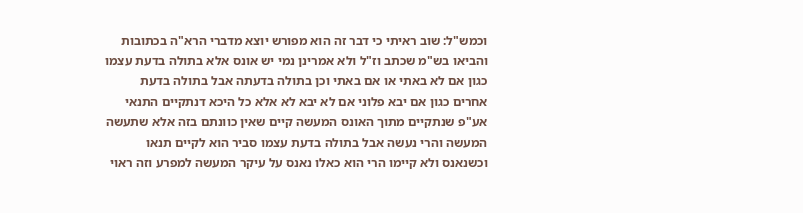וכמש"ל: שוב ראיתי כי דבר זה הוא מפורש יוצא מדברי הרא"ה בכתובות והביאו בש"מ שכתב וז"ל ולא אמרינן נמי יש אונס אלא בתולה בדעת עצמו כגון אם לא באתי או אם באתי וכן בתולה בדעתה אבל בתולה בדעת אחרים כגון אם יבא פלוני אם לא יבא לא אלא כל היכא דנתקיים התנאי אע"פ שנתקיים מתוך האונס המעשה קיים שאין כוונתם בזה אלא שתעשה המעשה והרי נעשה אבל בתולה בדעת עצמו סביר הוא לקיים תנאו וכשנאנס ולא קיימו הרי הוא כאלו נאנס על עיקר המעשה למפרע וזה ראוי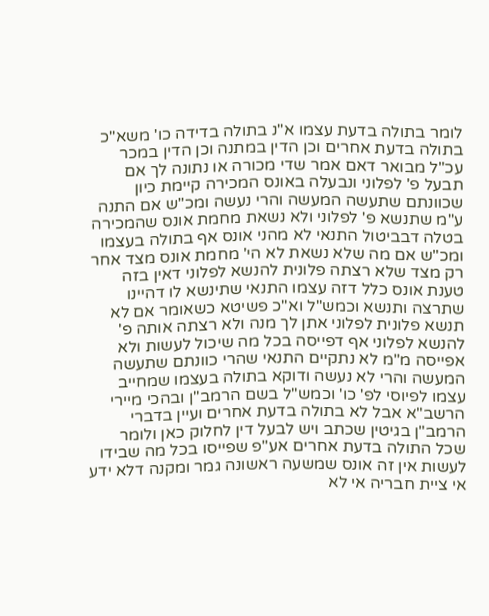לומר בתולה בדעת עצמו א"נ בתולה בדידה כו' משא"כ בתולה בדעת אחרים וכן הדין במתנה וכן הדין במכר עכ"ל מבואר דאם אמר שדי מכורה או נתונה לך אם תבעל פ' לפלוני ונבעלה באונס המכירה קיימת כיון שכוונתם שתעשה המעשה והרי נעשה ומכ"ש אם התנה ע"מ שתנשא פ' לפלוני ולא נשאת מחמת אונס שהמכירה בטלה דבביטול התנאי לא מהני אונס אף בתולה בעצמו ומכ"ש אם מה שלא נשאת לא הי' מחמת אונס מצד אחר רק מצד שלא רצתה פלונית להנשא לפלוני דאין בזה טענת אונס כלל דזה עצמו התנאי שתינשא לו דהיינו שתרצה ותנשא וכמש"ל וא"כ פשיטא כשאומר אם לא תנשא פלונית לפלוני אתן לך מנה ולא רצתה אותה פ' להנשא לפלוני אף דפייסה בכל מה שיכול לעשות ולא אפייסה מ"מ לא נתקיים התנאי שהרי כוונתם שתעשה המעשה והרי לא נעשה ודוקא בתולה בעצמו שמחייב עצמו לפיוסי לפ' כו' וכמש"ל בשם הרמב"ן ובהכי מיירי הרשב"א אבל לא בתולה בדעת אחרים ועיין בדברי הרמב"ן בגיטין שכתב ויש לבעל דין לחלוק כאן ולומר שכל התולה בדעת אחרים אע"פ שפייסו בכל מה שבידו לעשות אין זה אונס שמשעה ראשונה גמר ומקנה דלא ידע אי ציית חבריה אי לא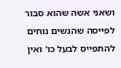ושאני אשה שהוא סבור לפייסה שהנשים נוחים להתפייס לבעל כו' ואין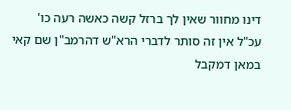דינו מחוור שאין לך ברזל קשה כאשה רעה כו' עכ"ל אין זה סותר לדברי הרא"ש דהרמב"ן שם קאי במאן דמקבל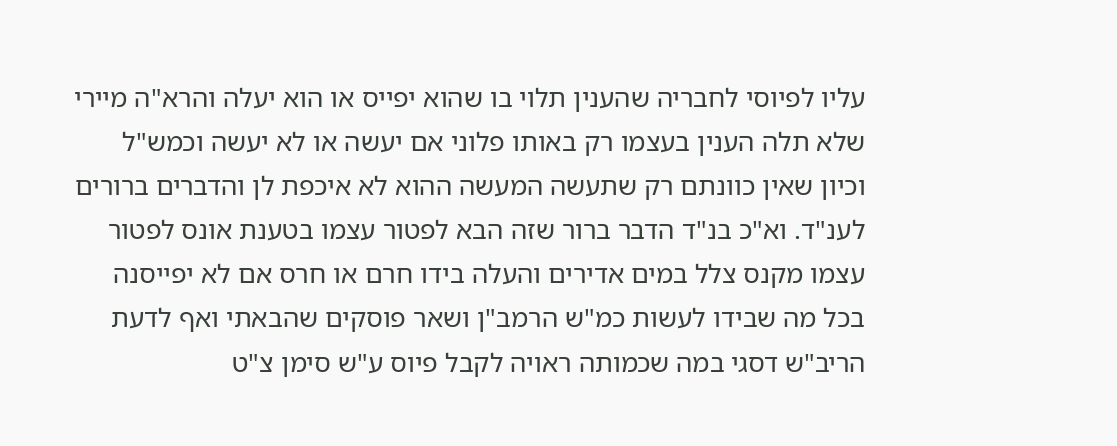עליו לפיוסי לחבריה שהענין תלוי בו שהוא יפייס או הוא יעלה והרא"ה מיירי שלא תלה הענין בעצמו רק באותו פלוני אם יעשה או לא יעשה וכמש"ל וכיון שאין כוונתם רק שתעשה המעשה ההוא לא איכפת לן והדברים ברורים לענ"ד. וא"כ בנ"ד הדבר ברור שזה הבא לפטור עצמו בטענת אונס לפטור עצמו מקנס צלל במים אדירים והעלה בידו חרם או חרס אם לא יפייסנה בכל מה שבידו לעשות כמ"ש הרמב"ן ושאר פוסקים שהבאתי ואף לדעת הריב"ש דסגי במה שכמותה ראויה לקבל פיוס ע"ש סימן צ"ט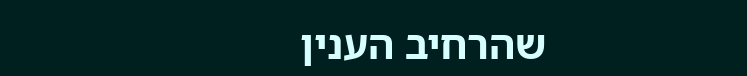שהרחיב הענין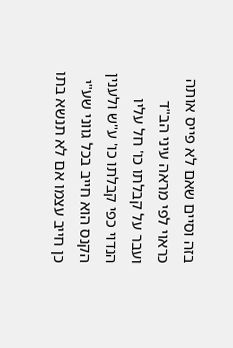בזה וסיים שאם לא פייס אותה כראוי לפי מראה עיני הב"ד ועבר על קבלתו כו' חל עליו הנדוי כפי קבלתו כו' ע"ש ולענין הקנס הוא חייב בכל גווני שע"י כן חייב עצמו אם לא תנשא בתו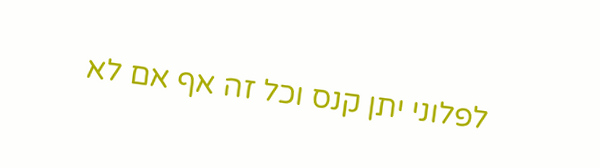לפלוני יתן קנס וכל זה אף אם לא